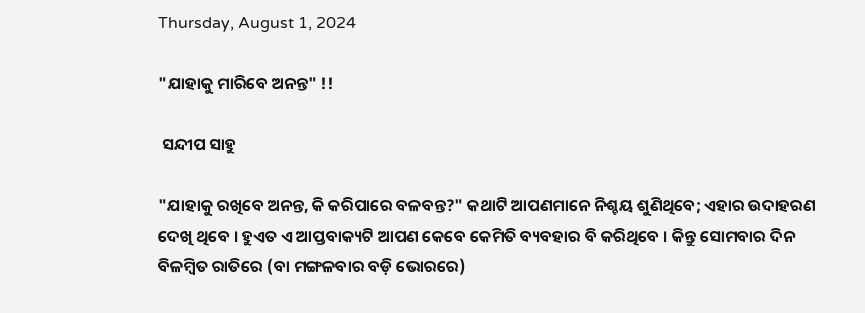Thursday, August 1, 2024

"ଯାହାକୁ ମାରିବେ ଅନନ୍ତ" !!

 ସନ୍ଦୀପ ସାହୁ

"ଯାହାକୁ ରଖିବେ ଅନନ୍ତ, କି କରିପାରେ ବଳବନ୍ତ?" କଥାଟି ଆପଣମାନେ ନିଶ୍ଚୟ ଶୁଣିଥିବେ; ଏହାର ଉଦାହରଣ ଦେଖି ଥିବେ । ହୁଏତ ଏ ଆପ୍ତବାକ୍ୟଟି ଆପଣ କେବେ କେମିତି ବ୍ୟବହାର ବି କରିଥିବେ । କିନ୍ତୁ ସୋମବାର ଦିନ ବିଳମ୍ବିତ ରାତିରେ (ବା ମଙ୍ଗଳବାର ବଡ଼ି ଭୋରରେ)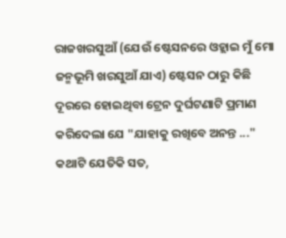ରାଜଖରସୁଆଁ (ଯେଉଁ ଷ୍ଟେସନରେ ଓହ୍ଲାଇ ମୁଁ ମୋ ଜନ୍ମଭୂମି ଖରସୁଆଁ ଯାଏ) ଷ୍ଟେସନ ଠାରୁ କିଛି ଦୂରରେ ହୋଇଥିବା ଟ୍ରେନ ଦୁର୍ଘଟଣାଟି ପ୍ରମାଣ କରିଦେଲା ଯେ "ଯାହାକୁ ରଖିବେ ଅନନ୍ତ ..." କଥାଟି ଯେତିକି ସତ,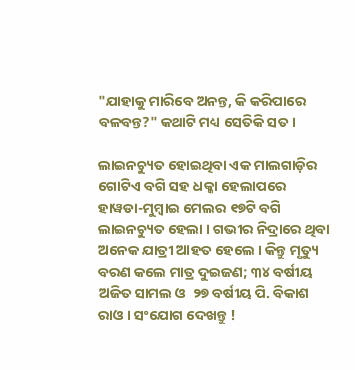"ଯାହାକୁ ମାରିବେ ଅନନ୍ତ, କି କରିପାରେ ବଳବନ୍ତ?" କଥାଟି ମଧ୍ୟ ସେତିକି ସତ ।

ଲାଇନଚ୍ୟୁତ ହୋଇଥିବା ଏକ ମାଲଗାଡ଼ିର ଗୋଟିଏ ବଗି ସହ ଧକ୍କା ହେଲାପରେ ହାୱଡା-ମୁମ୍ବାଇ ମେଲର ୧୭ଟି ବଗି ଲାଇନଚ୍ୟୁତ ହେଲା । ଗଭୀର ନିଦ୍ରାରେ ଥିବା ଅନେକ ଯାତ୍ରୀ ଆହତ ହେଲେ । କିନ୍ତୁ ମୃତ୍ୟୁ ବରଣ କଲେ ମାତ୍ର ଦୁଇଜଣ; ୩୪ ବର୍ଷୀୟ ଅଜିତ ସାମଲ ଓ  ୨୭ ବର୍ଷୀୟ ପି. ବିକାଶ ରାଓ । ସଂଯୋଗ ଦେଖନ୍ତୁ !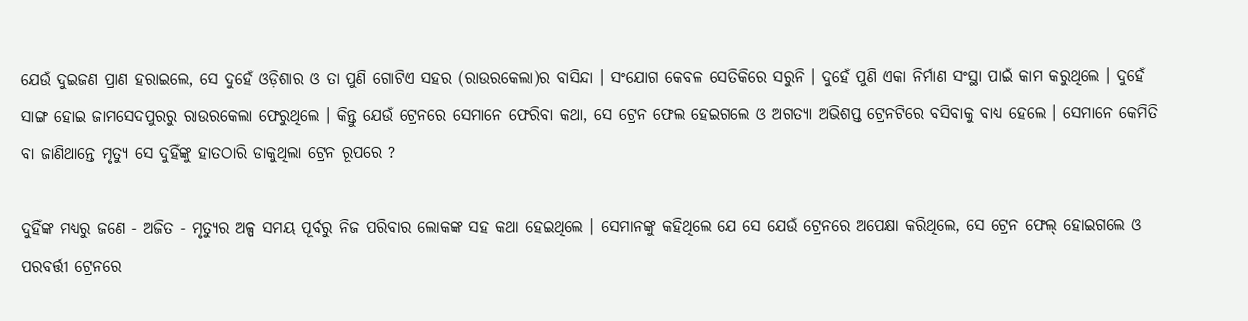ଯେଉଁ ଦୁଇଜଣ ପ୍ରାଣ ହରାଇଲେ, ସେ ଦୁହେଁ ଓଡ଼ିଶାର ଓ ତା ପୁଣି ଗୋଟିଏ ସହର (ରାଉରକେଲା)ର ବାସିନ୍ଦା । ସଂଯୋଗ କେବଳ ସେତିକିରେ ସରୁନି । ଦୁହେଁ ପୁଣି ଏକା ନିର୍ମାଣ ସଂସ୍ଥା ପାଇଁ କାମ କରୁଥିଲେ । ଦୁହେଁ ସାଙ୍ଗ ହୋଇ ଜାମସେଦପୁରରୁ ରାଉରକେଲା ଫେରୁଥିଲେ । କିନ୍ତୁ ଯେଉଁ ଟ୍ରେନରେ ସେମାନେ ଫେରିବା କଥା, ସେ ଟ୍ରେନ ଫେଲ ହେଇଗଲେ ଓ ଅଗତ୍ୟା ଅଭିଶପ୍ତ ଟ୍ରେନଟିରେ ବସିବାକୁ ବାଧ୍ୟ ହେଲେ । ସେମାନେ କେମିତି ବା ଜାଣିଥାନ୍ତେ ମୃତ୍ୟୁ ସେ ଦୁହିଁଙ୍କୁ ହାତଠାରି ଡାକୁଥିଲା ଟ୍ରେନ ରୂପରେ ?

ଦୁହିଁଙ୍କ ମଧ୍ୟରୁ ଜଣେ - ଅଜିତ - ମୃତ୍ୟୁର ଅଳ୍ପ ସମୟ ପୂର୍ବରୁ ନିଜ ପରିବାର ଲୋକଙ୍କ ସହ କଥା ହେଇଥିଲେ । ସେମାନଙ୍କୁ କହିଥିଲେ ଯେ ସେ ଯେଉଁ ଟ୍ରେନରେ ଅପେକ୍ଷା କରିଥିଲେ, ସେ ଟ୍ରେନ ଫେଲ୍ ହୋଇଗଲେ ଓ ପରବର୍ତ୍ତୀ ଟ୍ରେନରେ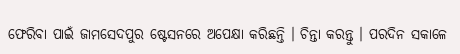ଫେରିବା ପାଇଁ ଜାମସେଦପୁର ଷ୍ଟେସନରେ ଅପେକ୍ଷା କରିଛନ୍ତି । ଚିନ୍ତା କରନ୍ତୁ । ପରଦିନ ସକାଳେ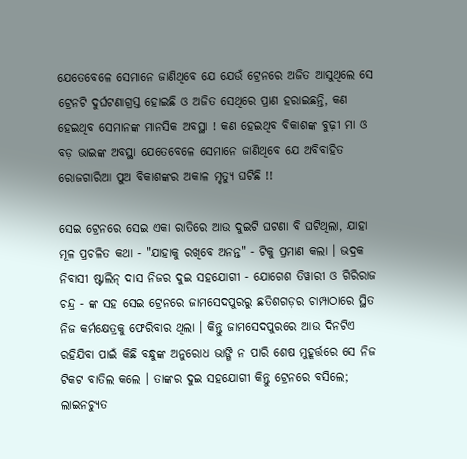ଯେତେବେଳେ ସେମାନେ ଜାଣିଥିବେ ଯେ ଯେଉଁ ଟ୍ରେନରେ ଅଜିତ ଆସୁଥିଲେ ସେ ଟ୍ରେନଟି ଦୁର୍ଘଟଣାଗ୍ରସ୍ତ ହୋଇଛି ଓ ଅଜିତ ସେଥିରେ ପ୍ରାଣ ହରାଇଛନ୍ତି, କଣ ହେଇଥିବ ସେମାନଙ୍କ ମାନସିକ ଅବସ୍ଥା ! କଣ ହେଇଥିବ ବିକାଶଙ୍କ ବୁଢ଼ୀ ମା ଓ ବଡ଼ ଭାଇଙ୍କ ଅବସ୍ଥା ଯେତେବେଳେ ସେମାନେ ଜାଣିଥିବେ ଯେ ଅବିବାହିତ ରୋଜଗାରିଆ ପୁଅ ବିକାଶଙ୍କର ଅକାଳ ମୃତ୍ୟୁ ଘଟିଛି !!

ସେଇ ଟ୍ରେନରେ ସେଇ ଏକା ରାତିରେ ଆଉ ଦୁଇଟି ଘଟଣା ବି ଘଟିଥିଲା, ଯାହା ମୂଳ ପ୍ରଚଳିତ କଥା - "ଯାହାକୁ ରଖିବେ ଅନନ୍ତ" - ଟିକୁ ପ୍ରମାଣ କଲା । ଭଦ୍ରକ ନିବାସୀ ଷ୍ଟାଲିନ୍ ଦାସ ନିଜର ଦୁଇ ସହଯୋଗୀ - ଯୋଗେଶ ତିୱାରୀ ଓ ଗିରିରାଜ ଚନ୍ଦ୍ର - ଙ୍କ ସହ ସେଇ ଟ୍ରେନରେ ଜାମସେଦପୁରରୁ ଛତିଶଗଡ଼ର ଚାମ୍ପାଠାରେ ସ୍ଥିତ ନିଜ କର୍ମକ୍ଷେତ୍ରକୁ ଫେରିବାର ଥିଲା । କିନ୍ତୁ ଜାମସେଦପୁରରେ ଆଉ ଦିନଟିଏ ରହିଯିବା ପାଇଁ କିଛି ବନ୍ଧୁଙ୍କ ଅନୁରୋଧ ଭାଙ୍ଗି ନ ପାରି ଶେଷ ମୁହୂର୍ତ୍ତରେ ସେ ନିଜ ଟିକଟ ବାତିଲ କଲେ । ତାଙ୍କର ଦୁଇ ସହଯୋଗୀ କିନ୍ତୁ ଟ୍ରେନରେ ବସିଲେ; ଲାଇନଚ୍ୟୁତ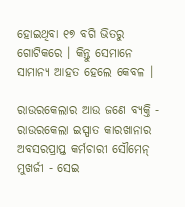ହୋଇଥିବା ୧୭ ବଗି ଭିତରୁ ଗୋଟିକରେ । କିନ୍ତୁ ସେମାନେ ସାମାନ୍ୟ ଆହତ ହେଲେ କେବଳ ।

ରାଉରକେଲାର ଆଉ ଜଣେ ବ୍ୟକ୍ତି - ରାଉରକେଲା ଇସ୍ପାତ କାରଖାନାର ଅବସରପ୍ରାପ୍ତ କର୍ମଚାରୀ ସୌମେନ୍ ମୁଖର୍ଜୀ - ସେଇ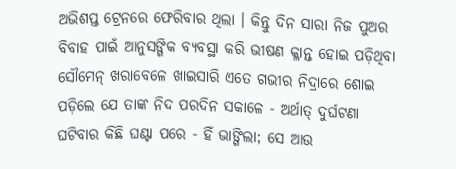ଅଭିଶପ୍ତ ଟ୍ରେନରେ ଫେରିବାର ଥିଲା । କିନ୍ତୁ ଦିନ ସାରା ନିଜ ପୁଅର ବିବାହ ପାଇଁ ଆନୁସଙ୍ଗିକ ବ୍ୟବସ୍ଥା କରି ଭୀଷଣ କ୍ଳାନ୍ତ ହୋଇ ପଡ଼ିଥିବା ସୌମେନ୍ ଖରାବେଳେ ଖାଇସାରି ଏତେ ଗଭୀର ନିଦ୍ରାରେ ଶୋଇ ପଡ଼ିଲେ ଯେ ତାଙ୍କ ନିଦ ପରଦିନ ସକାଳେ - ଅର୍ଥାତ୍ ଦୁର୍ଘଟଣା ଘଟିବାର କିଛି ଘଣ୍ଟା ପରେ - ହିଁ ଭାଙ୍ଗିଲା; ସେ ଆଉ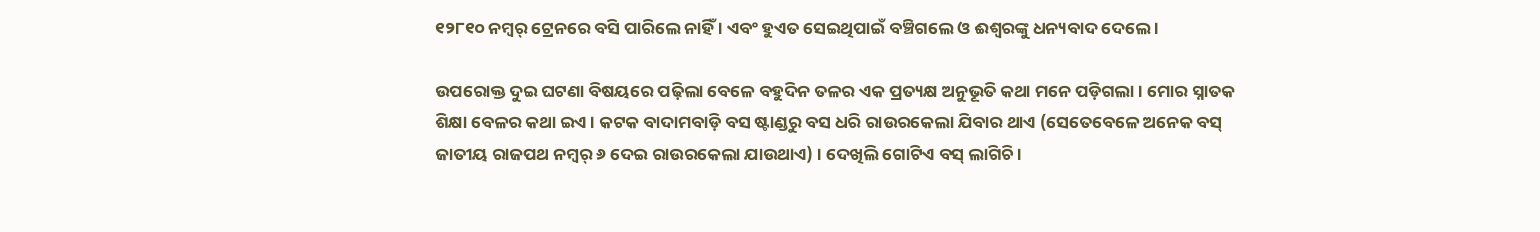୧୨୮୧୦ ନମ୍ୱର୍ ଟ୍ରେନରେ ବସି ପାରିଲେ ନାହିଁ । ଏବଂ ହୁଏତ ସେଇଥିପାଇଁ ବଞ୍ଚିଗଲେ ଓ ଈଶ୍ୱରଙ୍କୁ ଧନ୍ୟବାଦ ଦେଲେ ।

ଉପରୋକ୍ତ ଦୁଇ ଘଟଣା ବିଷୟରେ ପଢ଼ିଲା ବେଳେ ବହୁଦିନ ତଳର ଏକ ପ୍ରତ୍ୟକ୍ଷ ଅନୁଭୂତି କଥା ମନେ ପଡ଼ିଗଲା । ମୋର ସ୍ନାତକ ଶିକ୍ଷା ବେଳର କଥା ଇଏ । କଟକ ବାଦାମବାଡ଼ି ବସ ଷ୍ଟାଣ୍ଡରୁ ବସ ଧରି ରାଉରକେଲା ଯିବାର ଥାଏ (ସେତେବେଳେ ଅନେକ ବସ୍ ଜାତୀୟ ରାଜପଥ ନମ୍ୱର୍ ୬ ଦେଇ ରାଉରକେଲା ଯାଉଥାଏ) । ଦେଖିଲି ଗୋଟିଏ ବସ୍ ଲାଗିଚି ।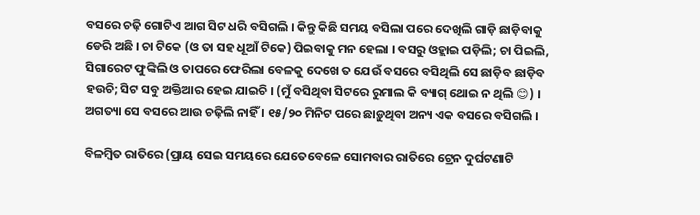ବସରେ ଚଢ଼ି ଗୋଟିଏ ଆଗ ସିଟ ଧରି ବସିଗଲି । କିନ୍ତୁ କିଛି ସମୟ ବସିଲା ପରେ ଦେଖିଲି ଗାଡ଼ି ଛାଡ଼ିବାକୁ ଡେରି ଅଛି । ଚା ଟିକେ (ଓ ତା ସହ ଧୂଆଁ ଟିକେ) ପିଇବାକୁ ମନ ହେଲା । ବସରୁ ଓହ୍ଲାଇ ପଡ଼ିଲି; ଚା ପିଇଲି, ସିଗାରେଟ ଫୁଙ୍କିଲି ଓ ତାପରେ ଫେରିଲା ବେଳକୁ ଦେଖେ ତ ଯେଉଁ ବସରେ ବସିଥିଲି ସେ ଛାଡ଼ିବ ଛାଡ଼ିବ ହଉଚି; ସିଟ ସବୁ ଅକ୍ତିଆର ହେଇ ଯାଇଚି । (ମୁଁ ବସିଥିବା ସିଟରେ ରୁମାଲ କି ବ୍ୟାଗ୍ ଥୋଇ ନ ଥିଲି 😊) । ଅଗତ୍ୟା ସେ ବସରେ ଆଉ ଚଢ଼ିଲି ନାହିଁ । ୧୫/୨୦ ମିନିଟ ପରେ ଛାଡ଼ୁଥିବା ଅନ୍ୟ ଏକ ବସରେ ବସିଗଲି ।

ବିଳମ୍ବିତ ରାତିରେ (ପ୍ରାୟ ସେଇ ସମୟରେ ଯେତେବେଳେ ସୋମବାର ରାତିରେ ଟ୍ରେନ ଦୁର୍ଘଟଣାଟି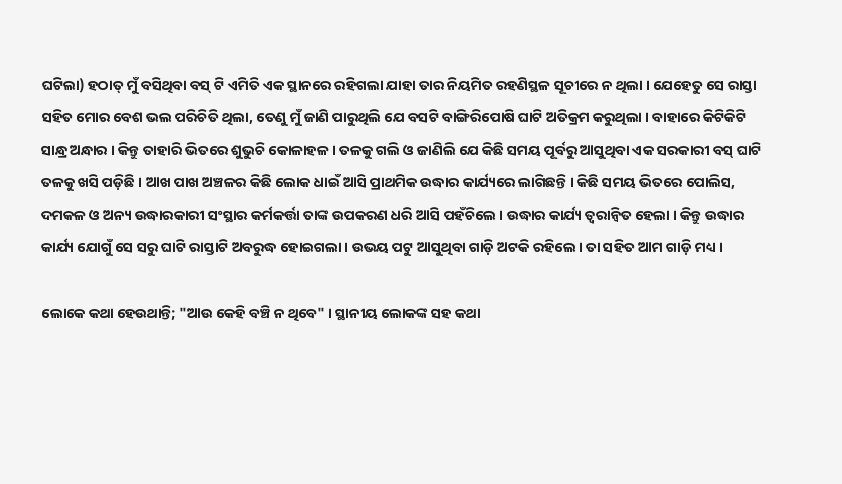ଘଟିଲା) ହଠାତ୍ ମୁଁ ବସିଥିବା ବସ୍ ଟି ଏମିତି ଏକ ସ୍ଥାନରେ ରହିଗଲା ଯାହା ତାର ନିୟମିତ ରହଣିସ୍ଥଳ ସୂଚୀରେ ନ ଥିଲା । ଯେହେତୁ ସେ ରାସ୍ତା ସହିତ ମୋର ବେଶ ଭଲ ପରିଚିତି ଥିଲା, ତେଣୁ ମୁଁ ଜାଣି ପାରୁଥିଲି ଯେ ବସଟି ବାଙ୍ଗିରିପୋଷି ଘାଟି ଅତିକ୍ରମ କରୁଥିଲା । ବାହାରେ କିଟିକିଟି ସାନ୍ଧ୍ର ଅନ୍ଧାର । କିନ୍ତୁ ତାହାରି ଭିତରେ ଶୁଭୁଚି କୋଳାହଳ । ତଳକୁ ଗଲି ଓ ଜାଣିଲି ଯେ କିଛି ସମୟ ପୂର୍ବରୁ ଆସୁଥିବା ଏକ ସରକାରୀ ବସ୍ ଘାଟି ତଳକୁ ଖସି ପଡ଼ିଛି । ଆଖ ପାଖ ଅଞ୍ଚଳର କିଛି ଲୋକ ଧାଇଁ ଆସି ପ୍ରାଥମିକ ଉଦ୍ଧାର କାର୍ଯ୍ୟରେ ଲାଗିଛନ୍ତି । କିଛି ସମୟ ଭିତରେ ପୋଲିସ, ଦମକଳ ଓ ଅନ୍ୟ ଉଦ୍ଧାରକାରୀ ସଂସ୍ଥାର କର୍ମକର୍ତ୍ତା ତାଙ୍କ ଉପକରଣ ଧରି ଆସି ପହଁଚିଲେ । ଉଦ୍ଧାର କାର୍ଯ୍ୟ ତ୍ବରାନ୍ବିତ ହେଲା । କିନ୍ତୁ ଉଦ୍ଧାର କାର୍ଯ୍ୟ ଯୋଗୁଁ ସେ ସରୁ ଘାଟି ରାସ୍ତାଟି ଅବରୁଦ୍ଧ ହୋଇଗଲା । ଉଭୟ ପଟୁ ଆସୁଥିବା ଗାଡ଼ି ଅଟକି ରହିଲେ । ତା ସହିତ ଆମ ଗାଡ଼ି ମଧ୍ୟ ।

ଲୋକେ କଥା ହେଉଥାନ୍ତି; "ଆଉ କେହି ବଞ୍ଚି ନ ଥିବେ" । ସ୍ଥାନୀୟ ଲୋକଙ୍କ ସହ କଥା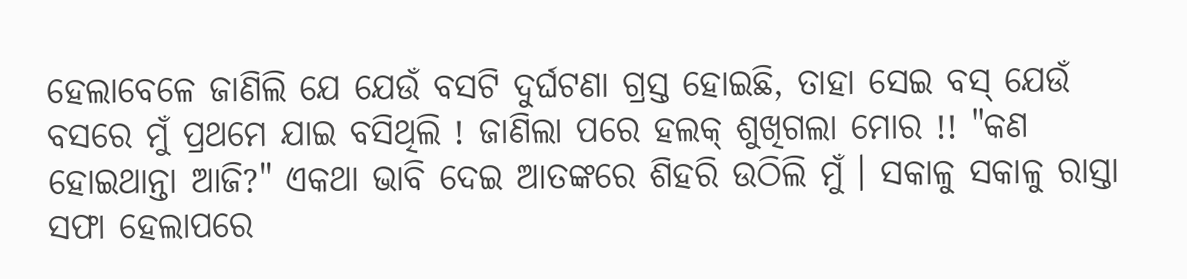ହେଲାବେଳେ ଜାଣିଲି ଯେ ଯେଉଁ ବସଟି ଦୁର୍ଘଟଣା ଗ୍ରସ୍ତ ହୋଇଛି, ତାହା ସେଇ ବସ୍ ଯେଉଁ ବସରେ ମୁଁ ପ୍ରଥମେ ଯାଇ ବସିଥିଲି ! ଜାଣିଲା ପରେ ହଲକ୍ ଶୁଖିଗଲା ମୋର !! "କଣ ହୋଇଥାନ୍ତା ଆଜି?" ଏକଥା ଭାବି ଦେଇ ଆତଙ୍କରେ ଶିହରି ଉଠିଲି ମୁଁ । ସକାଳୁ ସକାଳୁ ରାସ୍ତା ସଫା ହେଲାପରେ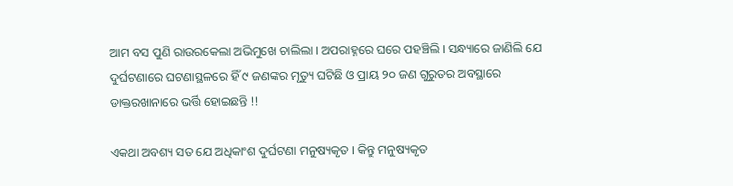ଆମ ବସ ପୁଣି ରାଉରକେଲା ଅଭିମୁଖେ ଚାଲିଲା । ଅପରାହ୍ନରେ ଘରେ ପହଞ୍ଚିଲି । ସନ୍ଧ୍ୟାରେ ଜାଣିଲି ଯେ ଦୁର୍ଘଟଣାରେ ଘଟଣାସ୍ଥଳରେ ହିଁ ୯ ଜଣଙ୍କର ମୃତ୍ୟୁ ଘଟିଛି ଓ ପ୍ରାୟ ୨୦ ଜଣ ଗୁରୁତର ଅବସ୍ଥାରେ ଡାକ୍ତରଖାନାରେ ଭର୍ତ୍ତି ହୋଇଛନ୍ତି !!

ଏକଥା ଅବଶ୍ୟ ସତ ଯେ ଅଧିକାଂଶ ଦୁର୍ଘଟଣା ମନୁଷ୍ୟକୃତ । କିନ୍ତୁ ମନୁଷ୍ୟକୃତ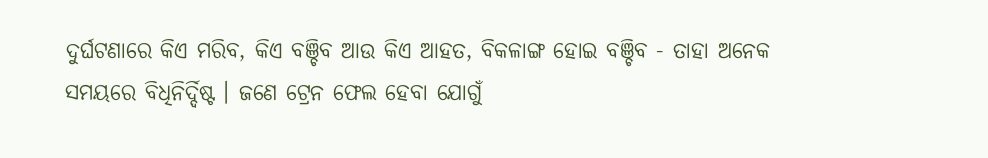ଦୁର୍ଘଟଣାରେ କିଏ ମରିବ, କିଏ ବଞ୍ଚିବ ଆଉ କିଏ ଆହତ, ବିକଳାଙ୍ଗ ହୋଇ ବଞ୍ଚିବ - ତାହା ଅନେକ ସମୟରେ ବିଧିନିର୍ଦ୍ଦିଷ୍ଟ । ଜଣେ ଟ୍ରେନ ଫେଲ ହେବା ଯୋଗୁଁ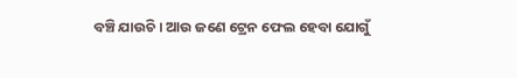ବଞ୍ଚି ଯାଉଚି । ଆଉ ଜଣେ ଟ୍ରେନ ଫେଲ ହେବା ଯୋଗୁଁ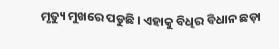ମୃତ୍ୟୁ ମୁଖରେ ପଡୁଛି । ଏହାକୁ ବିଧିର ବିଧାନ ଛଡ଼ା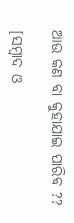ଆଉ କଣ ବା କୁହାଯାଇ ପାରିବ ??

[ସମ୍ବାଦ ଓ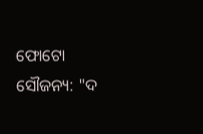ଫୋଟୋ ସୌଜନ୍ୟ: "ଦ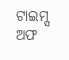ଟାଇମ୍ସ ଅଫ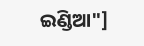ଇଣ୍ଡିଆ"]